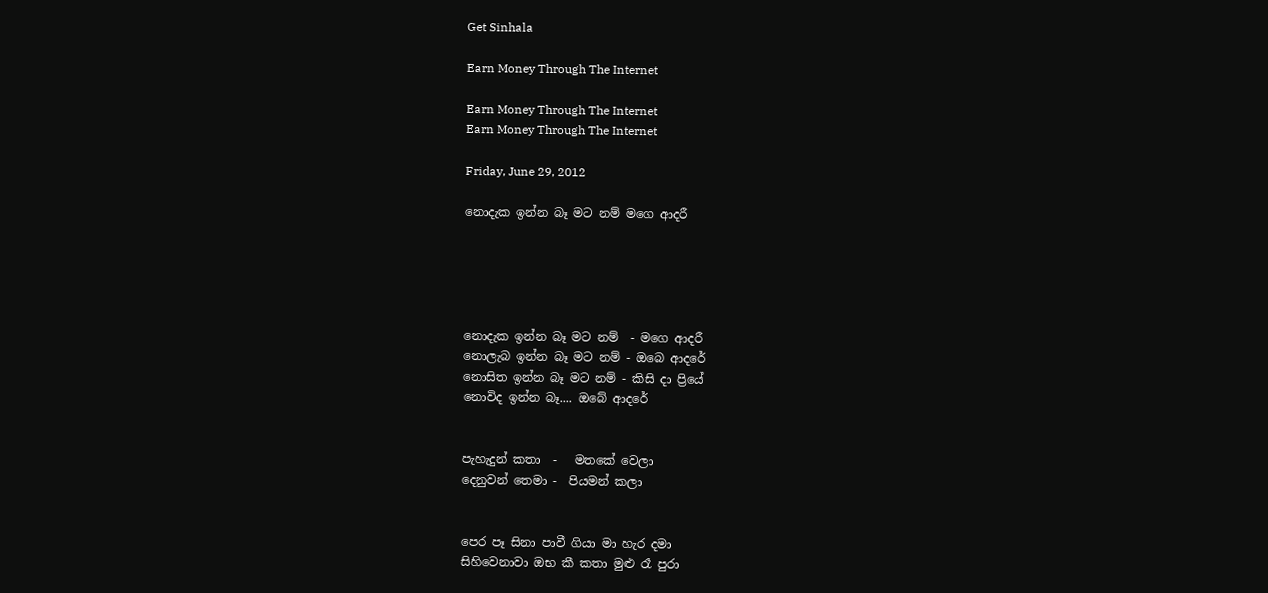Get Sinhala

Earn Money Through The Internet

Earn Money Through The Internet
Earn Money Through The Internet

Friday, June 29, 2012

නොදැක ඉන්න බෑ ම‍ට නම් මගෙ ආදරී





නොදැක ඉන්න බෑ මට‍ නම්  - මගෙ ආදරී
නොලැබ ඉන්න බෑ මට නම් - ඔබෙ ආදරේ
නොසිත ඉන්න බෑ මට‍ නම් - කිසි දා ප්‍රියේ
නොවිද ඉන්න බෑ.... ඔබේ ආදරේ


පැහැදුන් කතා  -   මතකේ වෙලා
දෙනුවන් තෙමා -  පියමන් කලා


පෙර පෑ සිනා පාවී ගියා මා හැර දමා
සිහිවෙනාවා ඔභ කී කතා මුළු රෑ පුරා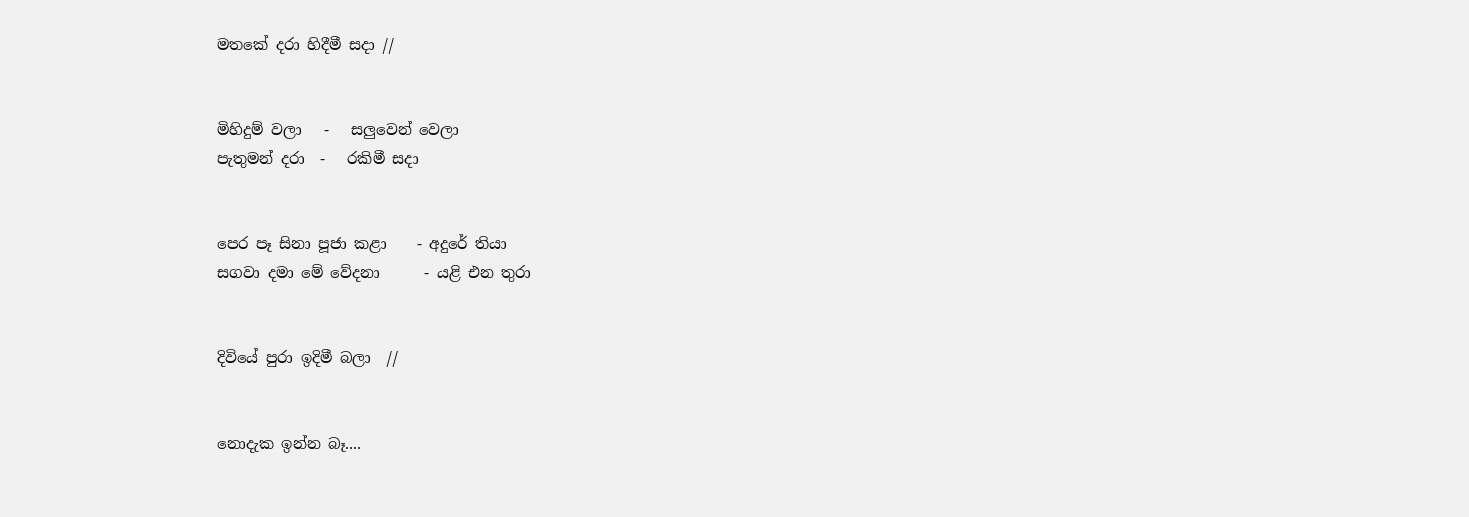මතකේ දරා හිදීමී සදා //


මිහිදුම් වලා   -   සලුවෙන් වෙලා
පැතුමන් දරා  -   රකිමී සදා


පෙර පෑ සිනා පූජා කළා    - අදුරේ තියා
සගවා දමා මේ වේදනා      - යළි එන තුරා


දිවියේ පුරා ඉදිමී බලා  //


නොදැක ඉන්න බෑ....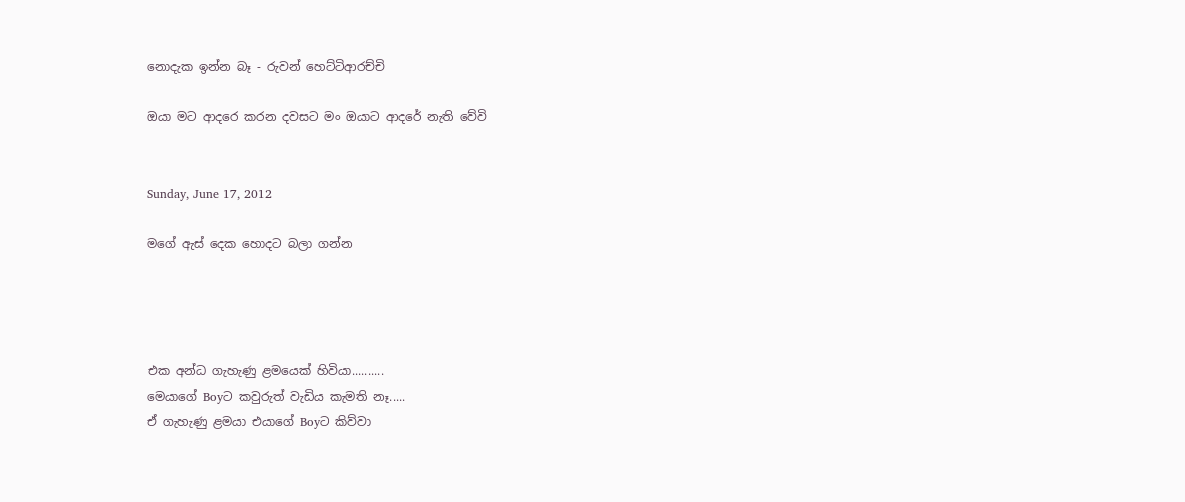නොදැක ඉන්න බෑ - රුවන් හෙට්ටිආරච්චි

ඔයා මට ආදරෙ කරන දවසට මං ඔයාට ආදරේ නැති වේවි


Sunday, June 17, 2012

මගේ ඇස් දෙක හොදට බලා ගන්න




එක අන්ධ ගැහැණු ළමයෙක් හිවියා..........
මෙයාගේ Boyට කවුරුත් වැඩිය කැමති නෑ.....
ඒ ගැහැණු ළමයා එයාගේ Boyට කිව්වා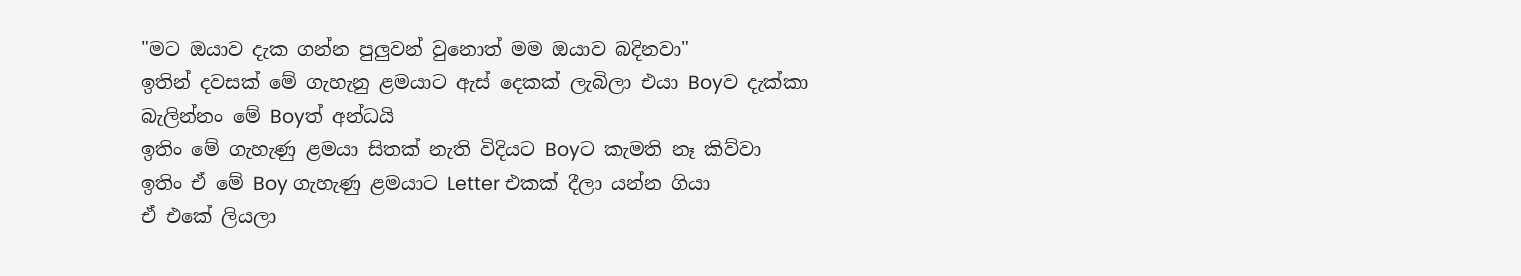"මට ඔයාව දැක ගන්න පුලුවන් වුනොත් මම ඔයාව බදිනවා"
ඉතින් දවසක් මේ ගැහැනු ළමයාට ඇස් දෙකක් ලැබිලා එයා Boyව දැක්කා
බැලින්නං මේ Boyත් අන්ධයි
ඉතිං මේ ගැහැණු ළමයා සිතක් නැති විදියට Boyට කැමති නෑ කිව්වා
ඉතිං ඒ මේ Boy ගැහැණු ළමයාට Letter එකක් දීලා යන්න ගියා
ඒ එකේ ලියලා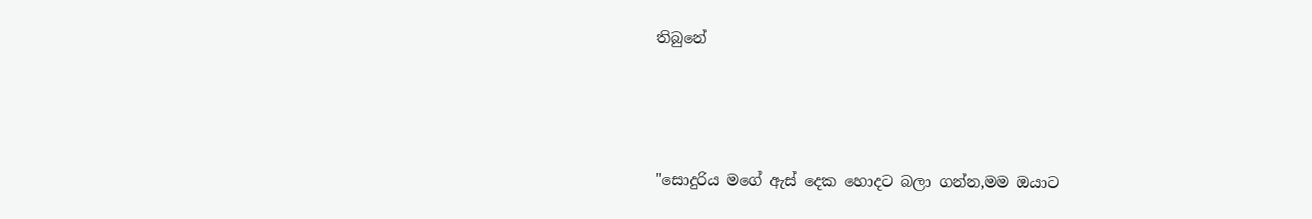තිබුනේ




"සොදුරිය මගේ ඇස් දෙක හොදට බලා ගන්න,මම ඔයාට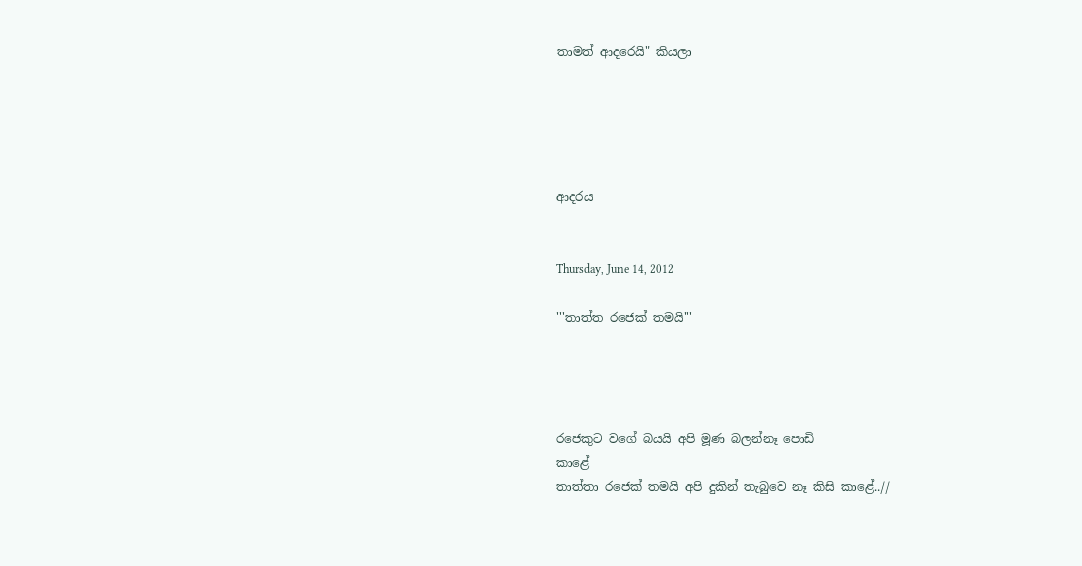තාමත් ආදරෙයි" කියලා





ආදරය


Thursday, June 14, 2012

'''තාත්ත රජෙක් තමයි'''




රජෙකුට වගේ බයයි අපි මූණ බලන්නෑ පොඩි
කාළේ
තාත්තා රජෙක් තමයි අපි දුකින් තැබුවෙ නෑ කිසි කාළේ..//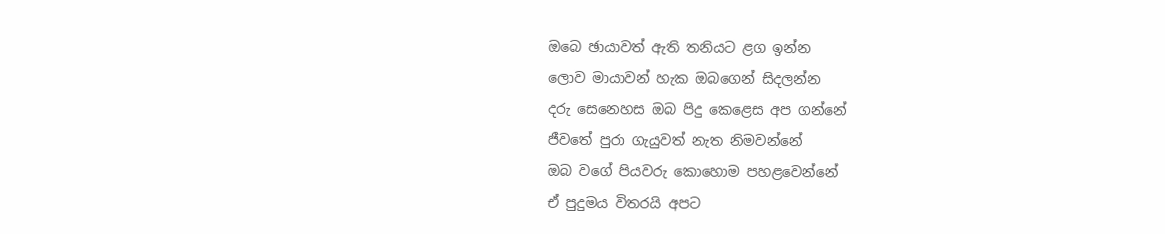ඔබෙ ඡායාවත් ඇති තනියට ළග ඉන්න
ලොව මායාවන් හැක ඔබගෙන් සිදලන්න
දරු සෙනෙහස ඔබ පිදු කෙළෙස අප ගන්නේ
ජීවතේ පුරා ගැයුවත් නැත නිමවන්නේ
ඔබ වගේ පියවරු කොහොම පහළවෙන්නේ
ඒ පුදුමය විතරයි අපට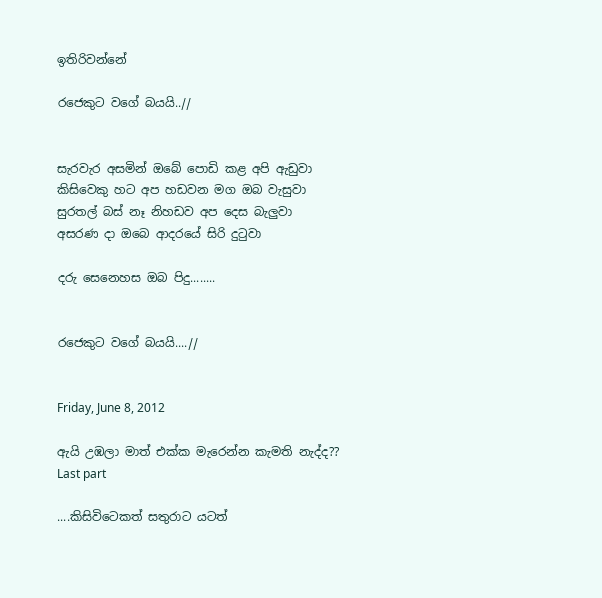ඉතිරිවන්නේ

රජෙකුට වගේ බයයි..//


සැරවැර අසමින් ඔබේ පොඩි කළ අපි ඇඩුවා
කිසිවෙකු හට අප හඩවන මග ඔබ වැසුවා
සුරතල් බස් නෑ නිහඩව අප දෙස බැලුවා
අසරණ දා ඔබෙ ආදරයේ සිරි දුටුවා

දරු සෙනෙහස ඔබ පිදු........


රජෙකුට වගේ බයයි....//


Friday, June 8, 2012

ඇයි උඹලා මාත් එක්ක මැරෙන්න කැමති නැද්ද?? Last part

....කිසිවිටෙකත් සතුරාට යටත්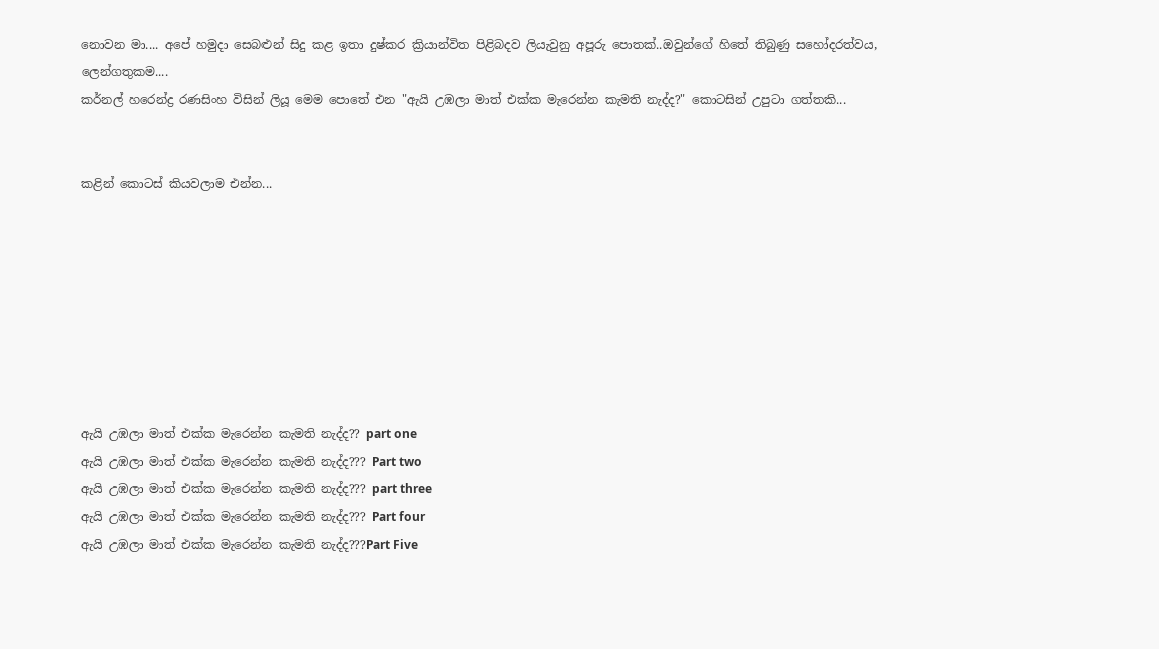නොවන මා.... අපේ හමුදා සෙබළුන් සිදු කළ ඉතා දුෂ්කර ක්‍රියාන්විත පිළිබදව ලියැවුනු අපූරු පොතක්..ඔවුන්ගේ හිතේ තිබුණු සහෝදරත්වය, ලෙන්ගතුකම....
කර්නල් හරෙන්ද්‍ර රණසිංහ විසින් ලියූ මෙම පොතේ එන "ඇයි උඹලා මාත් එක්ක මැරෙන්න කැමති නැද්ද?" කොටසින් උපුටා ගත්තකි...


කළින් කොටස් කියවලාම එන්න...








ඇයි උඹලා මාත් එක්ක මැරෙන්න කැමති නැද්ද?? part one
ඇයි උඹලා මාත් එක්ක මැරෙන්න කැමති නැද්ද??? Part two
ඇයි උඹලා මාත් එක්ක මැරෙන්න කැමති නැද්ද??? part three
ඇයි උඹලා මාත් එක්ක මැරෙන්න කැමති නැද්ද??? Part four
ඇයි උඹලා මාත් එක්ක මැරෙන්න කැමති නැද්ද???Part Five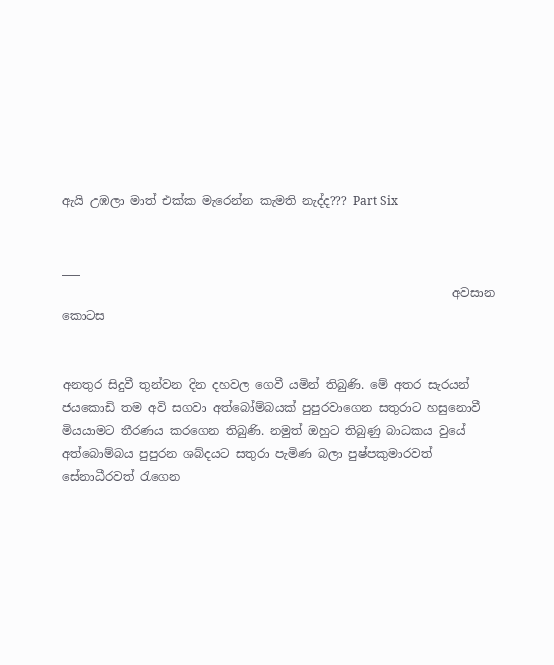ඇයි උඹලා මාත් එක්ක මැරෙන්න කැමති නැද්ද??? Part Six


___
                                                                 අවසාන කොටස


අනතුර සිදුවී තුන්වන දින දහවල ගෙවී යමින් තිබුණි. මේ අතර සැරයන් ජයකොඩි තම අවි සගවා අත්බෝම්බයක් පුපුරවාගෙන සතුරාට හසුනොවී මියයාමට තීරණය කරගෙන තිබුණි. නමුත් ඔහුට තිබුණු බාධකය වුයේ අත්බොම්බය පුපුරන ශබ්දයට සතුරා පැමිණ බලා පුෂ්පකුමාරවත් සේනාධීරවත් රැගෙන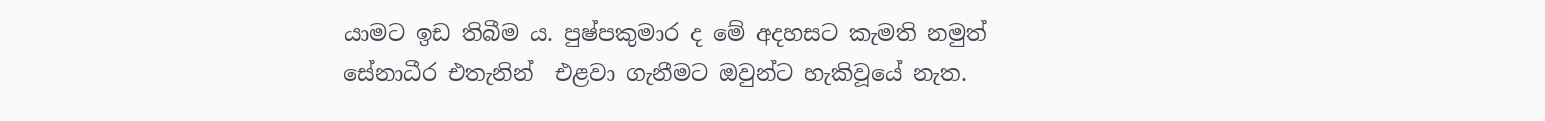යාමට ඉඩ තිබීම ය. පුෂ්පකුමාර ද මේ අදහසට කැමති නමුත් සේනාධීර එතැනින්  එළවා ගැනීමට ඔවුන්ට හැකිවූයේ නැත.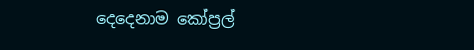දෙදෙනාම කෝප්‍රල්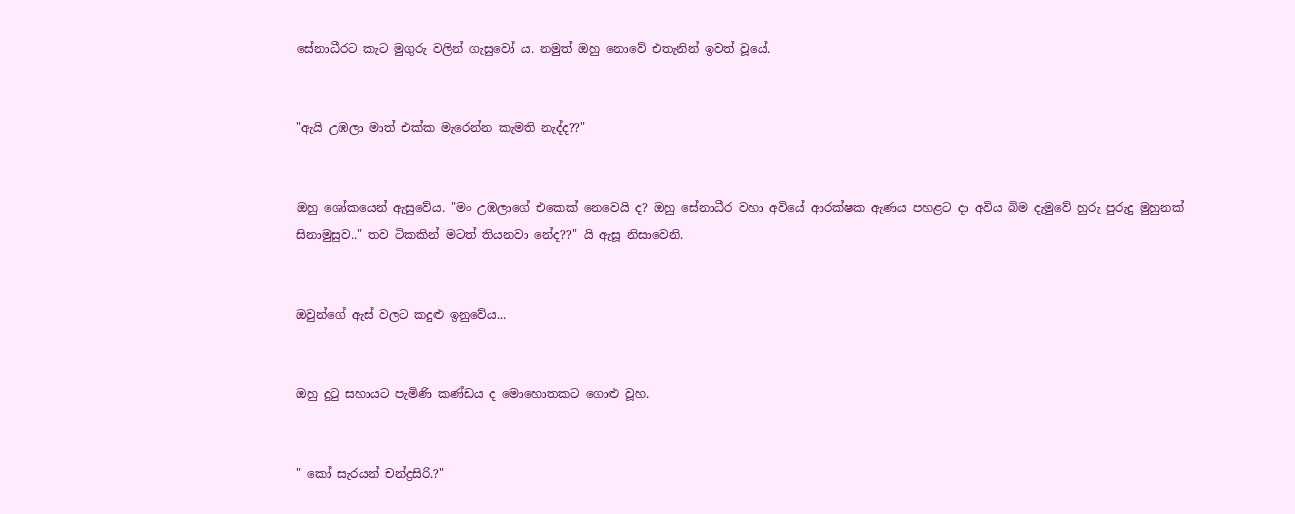සේනාධීරට කැට මුගුරු වලින් ගැසුවෝ ය. නමුත් ඔහු නොවේ එතැනින් ඉවත් වූයේ.


"ඇයි උඹලා මාත් එක්ක මැරෙන්න කැමති නැද්ද??"


ඔහු ශෝකයෙන් ඇසුවේය. "මං උඹලාගේ එකෙක් නෙවෙයි ද? ඔහු සේනාධීර වහා අවියේ ආරක්ෂක ඇණය පහළට දා අවිය බිම දැමුවේ හුරු පුරුදු මුහුනක් සිනාමුසුව.." තව ටිකකින් මටත් තියනවා නේද??" යි ඇසූ නිසාවෙනි.


ඔවුන්ගේ ඇස් වලට කදුළු ඉනුවේය...


ඔහු දුටු සහායට පැමිණි කණ්ඩය ද මොහොතකට ගොළු වූහ.


" කෝ සැරයන් චන්ද්‍රසිරි.?"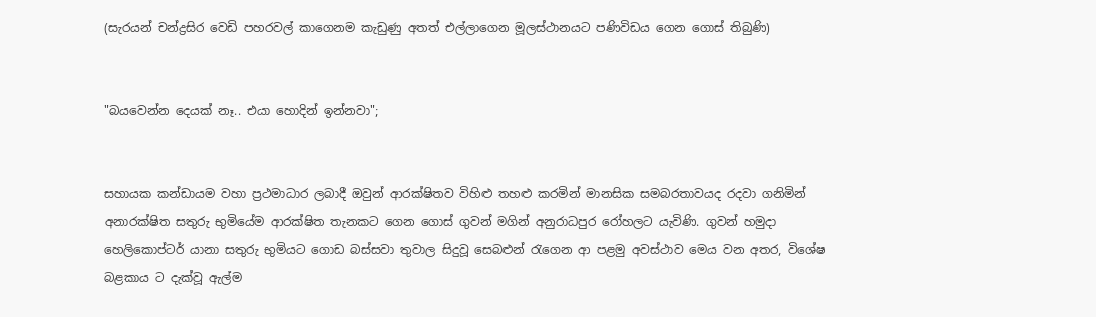(සැරයන් චන්ද්‍රසිර වෙඩි පහරවල් කාගෙනම කැඩුණු අතත් එල්ලාගෙන මූලස්ථානයට පණිවිඩය ගෙන ගොස් තිබුණි)


"බයවෙන්න දෙයක් නෑ.. එයා හොදින් ඉන්නවා";


සහායක කන්ඩායම වහා ප්‍රථමාධාර ලබාදී ඔවුන් ආරක්ෂිතව විහිළු තහළු කරමින් මානසික සමබරතාවයද රදවා ගනිමින් අනාරක්ෂිත සතුරු භුමියේම ආරක්ෂිත තැනකට ගෙන ගොස් ගුවන් මගින් අනුරාධපුර රෝහලට යැවිණි. ගුවන් හමුදා හෙලිකොප්ටර් යානා සතුරු භුමියට ගොඩ බස්සවා තුවාල සිදුවූ සෙබළුන් රැගෙන ආ පළමු අවස්ථාව මෙය වන අතර, විශේෂ බළකාය ට දැක්වූ ඇල්ම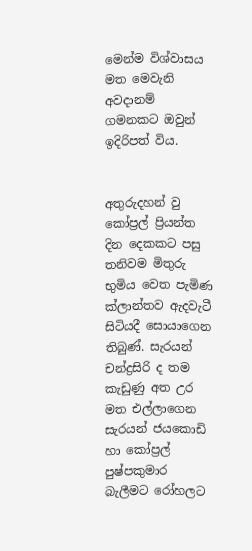මෙන්ම විශ්වාසය මත මෙවැනි අවදානම් ගමනකට ඔවුන් ඉදිරිපත් විය.


අතුරුදහන් වු කෝප්‍රල් ප්‍රියන්ත දින දෙකකට පසු තනිවම මිතුරු භුමිය වෙත පැමිණ ක්ලාන්තව ඇදවැටී සිටියදී සොයා‍ගෙන තිබුණ්. සැරයන් චන්ද්‍රසිරි ද තම කැඩුණු අත උර මත එල්ලාගෙන සැරයන් ජයකොඩි හා කෝප්‍රල් පුෂ්පකුමාර බැලීමට රෝහලට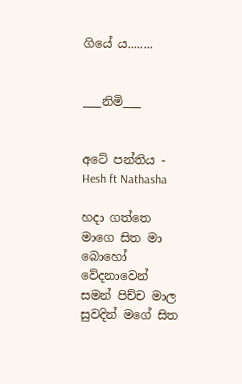ගියේ ය........


___නිමි___


අටේ පන්තිය - Hesh ft Nathasha

හදා ගත්තෙ මාගෙ සිත මා බොහෝ වේදනාවෙන්
සමන් පිච්ච මාල සුවදින් මගේ සිත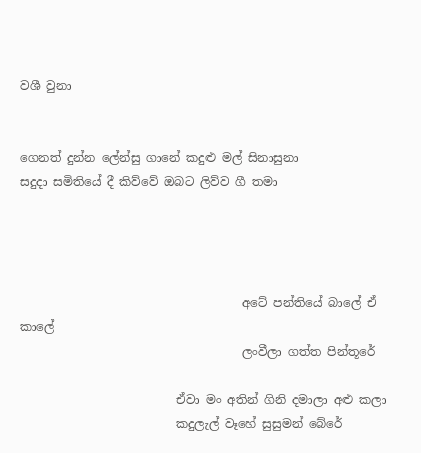වශී වුනා


ගෙනත් දුන්න ලේන්සු ගානේ කදුළු මල් සිනාසුනා
සදුදා සමිතියේ දී කිව්වේ ඔබට ලිව්ව ගී තමා




                                     අටේ පන්තියේ බාලේ ඒ කාලේ
                                     ලංවීලා ගත්ත පින්තූරේ

                          ඒවා මං අතින් ගිනි දමාලා අළු කලා
                          කදුලැල් වෑහේ සුසුමන් බේරේ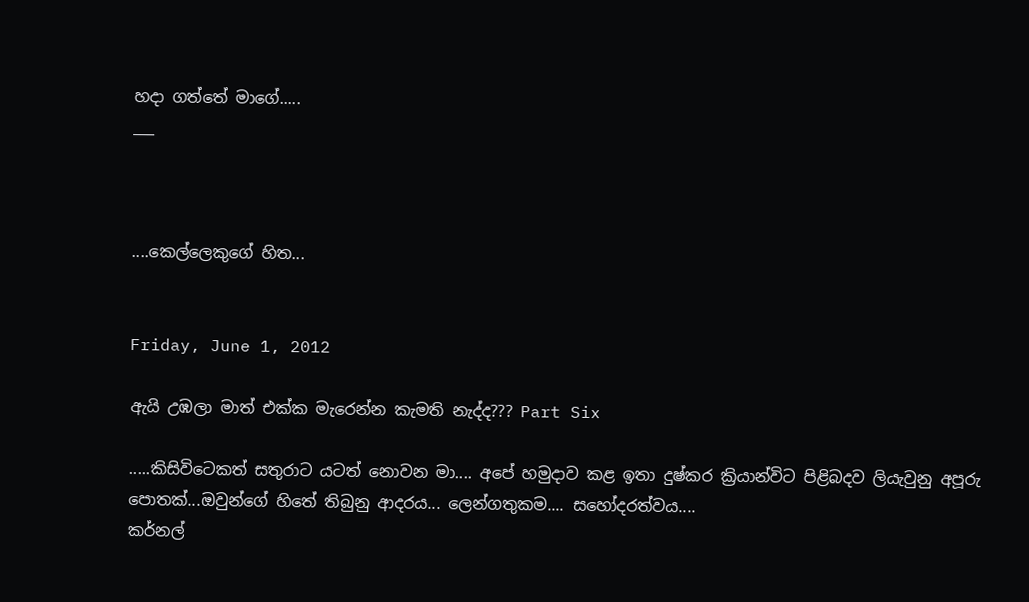හදා ගත්තේ මාගේ.....
___



....කෙල්ලෙකුගේ හිත...


Friday, June 1, 2012

ඇයි උඹලා මාත් එක්ක මැරෙන්න කැමති නැද්ද??? Part Six

.....කිසිවිටෙකත් සතුරාට යටත් නොවන මා.... අපේ හමුදාව කළ ඉතා දුෂ්කර ක්‍රියාන්විට පිළිබදව ලියැවුනු අපූරු පොතක්...ඔවුන්ගේ හිතේ තිබුනු ආදරය... ලෙන්ගතුකම.... සහෝදරත්වය....
කර්නල්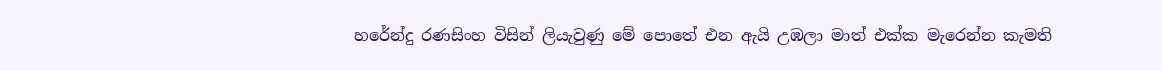හරේන්දු රණසිංහ විසින් ලියැවුණු මේ පොතේ එන ඇයි උඹලා මාත් එක්ක මැරෙන්න කැමති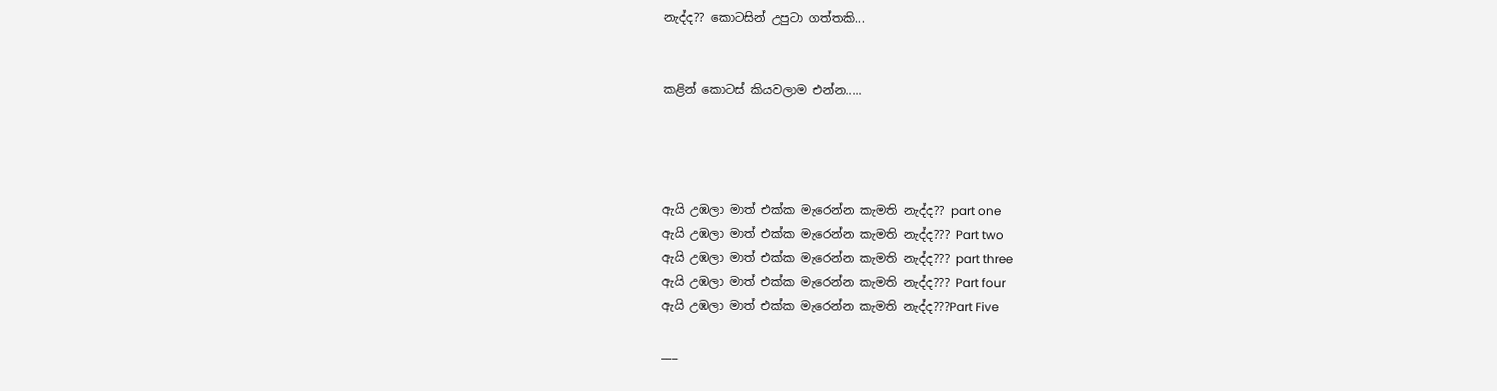නැද්ද?? කොටසින් උපුටා ගත්තකි...


කළින් කොටස් කියවලාම එන්න.....




ඇයි උඹලා මාත් එක්ක මැරෙන්න කැමති නැද්ද?? part one
ඇයි උඹලා මාත් එක්ක මැරෙන්න කැමති නැද්ද??? Part two
ඇයි උඹලා මාත් එක්ක මැරෙන්න කැමති නැද්ද??? part three
ඇයි උඹලා මාත් එක්ක මැරෙන්න කැමති නැද්ද??? Part four
ඇයි උඹලා මාත් එක්ක මැරෙන්න කැමති නැද්ද???Part Five

___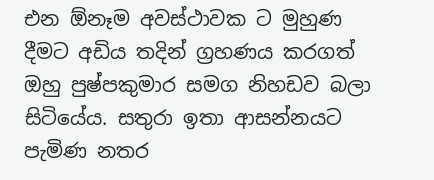එන ඕනෑම අවස්ථාවක ට මුහුණ දීමට අඩිය තදින් ග්‍රහණය කරගත් ඔහු පුෂ්පකුමාර සමග නිහඩව බලා සිටියේය. සතුරා ඉතා ආසන්නයට පැමිණ නතර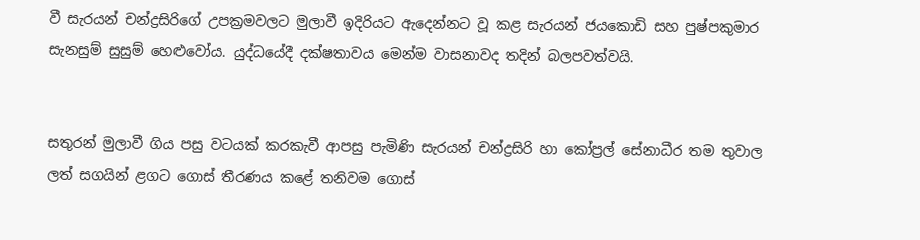වී සැරයන් චන්ද්‍රසිරිගේ උපක්‍රමවලට මුලාවී ඉදිරියට ඇදෙන්නට වූ කළ සැරයන් ජයකොඩි සහ පුෂ්පකුමාර සැනසුම් සුසුම් හෙළුවෝය. යුද්ධයේදී දක්ෂතාවය මෙන්ම වාසනාවද තදින් බලපවත්වයි.


සතුරන් මුලාවී ගිය පසු වටයක් කරකැවී ආපසු පැමිණි සැරයන් චන්ද්‍රසිරි හා කෝප්‍රල් සේනාධීර තම තුවාල ලත් සගයින් ළගට ගොස් තීරණය කළේ තනිවම ගොස්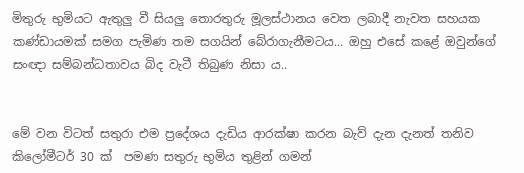මිතුරු භුමියට ඇතුලු වී සියලු තොරතුරු මූලස්ථානය වෙත ලබාදී නැවත සහයක කණ්ඩායමක් සමග පැමිණ තම සගයින් බේරාගැනීමටය... ඔහු එසේ කළේ ඔවුන්ගේ සංඥා සම්බන්ධතාවය බිද වැටී තිබුණ නිසා ය..


මේ වන විටත් සතුරා එම ප්‍රදේශය දැඩිය ආරක්ෂා කරන බැව් දැන දැනත් තනිව කිලෝමීටර් 30 ක්  පමණ සතුරු භුමිය තුළින් ගමන්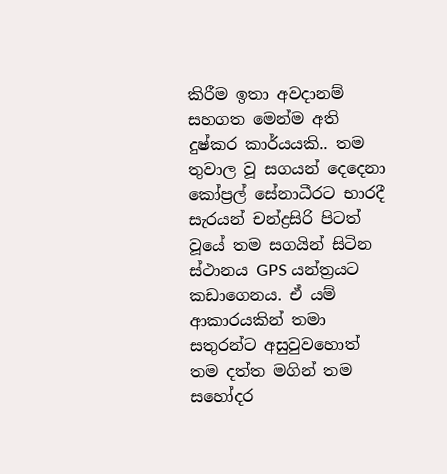කිරීම ඉතා අවදානම් සහගත මෙන්ම අති දුෂ්කර කාර්යයකි.. තම තුවාල වූ සගයන් දෙදෙනා කෝප්‍රල් සේනාධීරට භාරදී  සැරයන් චන්ද්‍රසිරි පිටත් වූයේ තම සගයින් සිටින ස්ථානය GPS යන්ත්‍රයට කඩාගෙනය. ඒ යම් ආකාරයකින් තමා සතුරන්ට අසුවුවහොත් තම දත්ත මගින් තම සහෝදර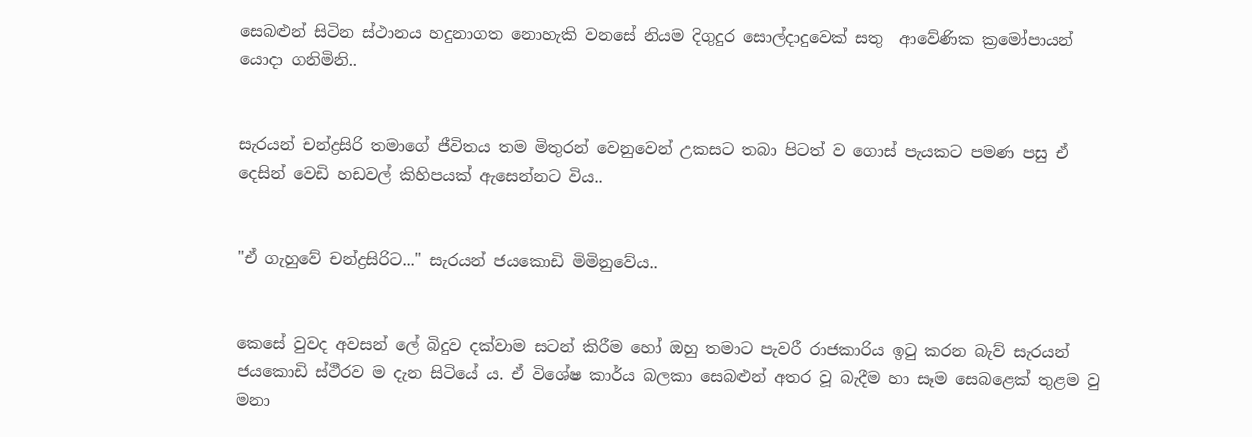සෙබළුන් සිටින ස්ථානය හදුනාගත නොහැකි වනසේ නියම දිගුදුර සොල්දාදුවෙක් සතු  ආවේණික ක්‍රමෝපායන් යොදා ගනිමිනි..


සැරයන් චන්ද්‍රසිරි තමාගේ ජීවිතය තම මිතුරන් වෙනුවෙන් උකසට තබා පිටත් ව ගොස් පැයකට පමණ පසු ඒ දෙසින් වෙඩි හඩවල් කිහිපයක් ඇසෙන්නට විය..


"ඒ ගැහුවේ චන්ද්‍රසිරිට..." සැරයන් ජයකොඩි මිමිනුවේය..


කෙසේ වුවද අවසන් ලේ බිදුව දක්වාම සටන් කිරීම හෝ ඔහු තමාට පැවරී රාජකාරිය ඉටු කරන බැව් සැරයන් ජයකොඩි ස්ථීරව ම දැන සිටියේ ය. ඒ විශේෂ කාර්ය බලකා සෙබළුන් අතර වූ බැදීම හා සෑම සෙබළෙක් තුළම වු මනා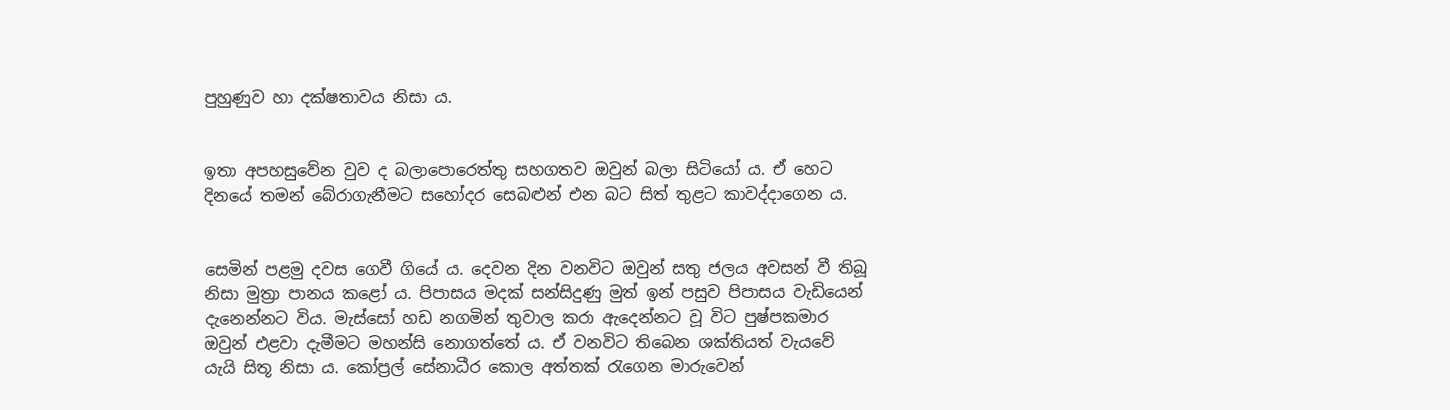පුහුණුව හා දක්ෂතාවය නිසා ය.


ඉතා අපහසුවේන වුව ද බලාපොරෙත්තු සහගතව ඔවුන් බලා සිටියෝ ය. ඒ හෙට දිනයේ තමන් බේරාගැනීමට සහෝදර සෙබළුන් එන බට සිත් තුළට කාවද්දාගෙන ය.


සෙමින් පළමු දවස ගෙවී ගියේ ය. දෙවන දින වනවිට ඔවුන් සතු ජලය අවසන් වී තිබූ නිසා මුත්‍රා පානය කළෝ ය. පිපාසය මදක් සන්සිදුණු මුත් ඉන් පසුව පිපාසය වැඩියෙන් දැනෙන්නට විය. මැස්සෝ හඩ නගමින් තුවාල කරා ඇදෙන්නට වූ විට පුෂ්පකමාර ඔවුන් එළවා දැමීමට මහන්සි නොගත්තේ ය. ඒ වනවිට තිබෙන ශක්තියත් වැයවේ යැයි සිතූ නිසා ය. කෝප්‍රල් සේනාධීර කොල අත්තක් රැගෙන මාරුවෙන්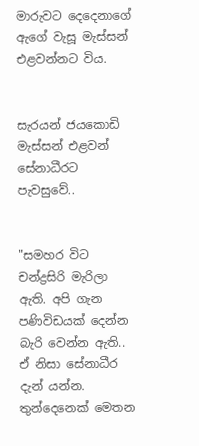මාරුවට දෙදෙනාගේ ඇගේ වැසූ මැස්සන් එළවන්නට විය.


සැරයන් ජයකොඩි මැස්සන් එළවන් සේනාධීරට පැවසුවේ..


"සමහර විට චන්ද්‍රසිරි මැරිලා ඇති. අපි ගැන පණිවිඩයක් දෙන්න බැරි වෙන්න ඇති.. ඒ නිසා සේනාධීර දැන් යන්න. තුන්දෙනෙක් මෙතන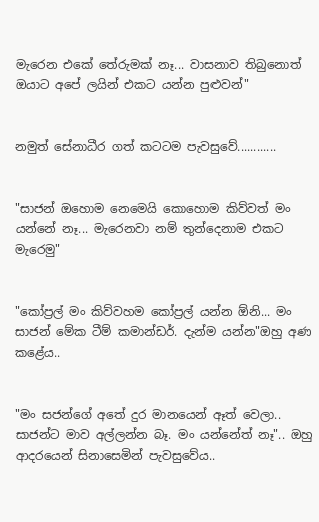මැරෙන එකේ තේරුමක් නෑ... වාසනාව තිබුනොත් ඔයාට අපේ ලයින් එකට යන්න පුළුවන්"


නමුත් සේනාධීර ගත් කටටම පැවසුවේ............


"සාජන් ඔහොම නෙමෙයි කොහොම කිව්වත් මං යන්නේ නෑ... මැරෙනවා නම් තුන්දෙනාම එකට මැරෙමු"


"කෝප්‍රල් මං කිව්වහම කෝප්‍රල් යන්න ඕනි... මං සාජන් මේක ටීම් කමාන්ඩර්. දැන්ම යන්න"ඔහු අණ කළේය..


"මං සජන්ගේ අතේ දුර මානයෙන් ඈත් වෙලා.. සාජන්ට මාව අල්ලන්න බෑ. මං යන්නේත් නෑ".. ඔහු ආදරයෙන් සිනාසෙමින් පැවසුවේය..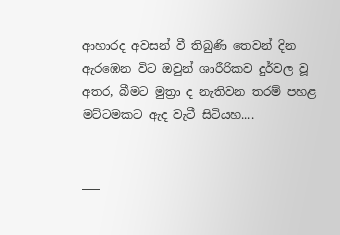ආහාරද අවසන් වී තිබුණි තෙවන් දින ඇරඹෙන විට ඔවුන් ශාරීරිකව දුර්වල වූ අතර, බීමට මුත්‍රා ද නැතිවන තරම් පහළ මට්ටමකට ඇද වැටී සිටියහ....


___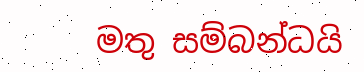මතු සම්බන්ධයි